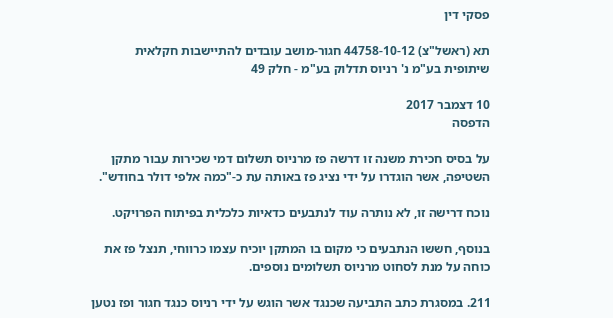פסקי דין

תא (ראשל"צ) 44758-10-12 חגור-מושב עובדים להתיישבות חקלאית שיתופית בע"מ נ' רניוס תדלוק בע"מ - חלק 49

10 דצמבר 2017
הדפסה

על בסיס חכירת משנה זו דרשה פז מרניוס תשלום דמי שכירות עבור מתקן השטיפה, אשר הוגדרו על ידי נציג פז באותה עת כ-"כמה אלפי דולר בחודש".

נוכח דרישה זו, לא נותרה עוד לנתבעים כדאיות כלכלית בפיתוח הפרויקט.

בנוסף, חששו הנתבעים כי מקום בו המתקן יוכיח עצמו כרווחי, תנצל פז את כוחה על מנת לסחוט מרניוס תשלומים נוספים.

211. במסגרת כתב התביעה שכנגד אשר הוגש על ידי רניוס כנגד חגור ופז נטען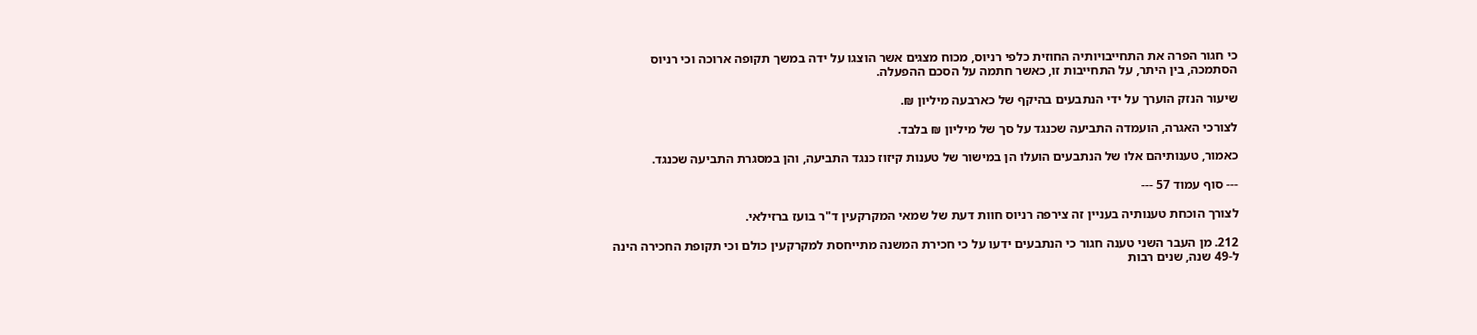כי חגור הפרה את התחייבויותיה החוזית כלפי רניוס, מכוח מצגים אשר הוצגו על ידה במשך תקופה ארוכה וכי רניוס הסתמכה, בין היתר, על התחייבות זו, כאשר חתמה על הסכם ההפעלה.

שיעור הנזק הוערך על ידי הנתבעים בהיקף של כארבעה מיליון ₪.

לצורכי האגרה, הועמדה התביעה שכנגד על סך של מיליון ₪ בלבד.

כאמור, טענותיהם אלו של הנתבעים הועלו הן במישור של טענות קיזוז כנגד התביעה, והן במסגרת התביעה שכנגד.

--- סוף עמוד 57 ---

לצורך הוכחת טענותיה בעניין זה צירפה רניוס חוות דעת של שמאי המקרקעין ד"ר בועז ברזילאי.

212. מן העבר השני טענה חגור כי הנתבעים ידעו על כי חכירת המשנה מתייחסת למקרקעין כולם וכי תקופת החכירה הינה ל-49 שנה, שנים רבות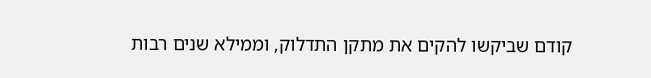קודם שביקשו להקים את מתקן התדלוק, וממילא שנים רבות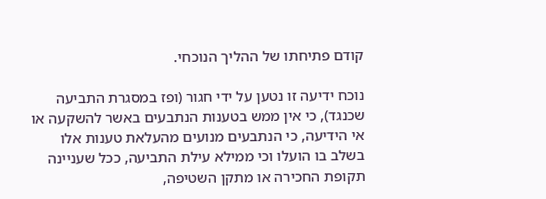קודם פתיחתו של ההליך הנוכחי.

נוכח ידיעה זו נטען על ידי חגור (ופז במסגרת התביעה שכנגד), כי אין ממש בטענות הנתבעים באשר להשקעה או אי הידיעה, כי הנתבעים מנועים מהעלאת טענות אלו בשלב בו הועלו וכי ממילא עילת התביעה, ככל שעניינה תקופת החכירה או מתקן השטיפה,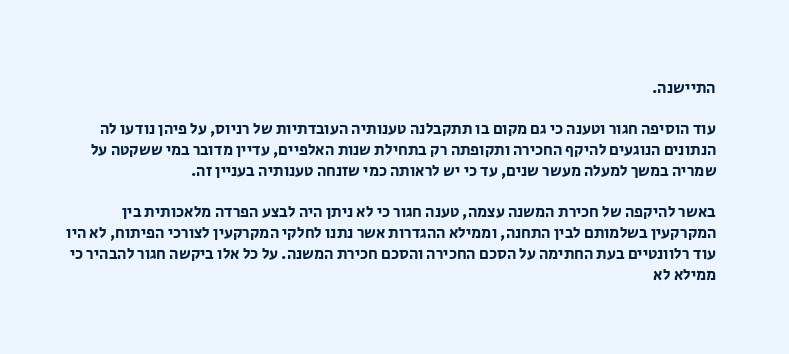התיישנה.

עוד הוסיפה חגור וטענה כי גם מקום בו תתקבלנה טענותיה העובדתיות של רניוס, על פיהן נודעו לה הנתונים הנוגעים להיקף החכירה ותקופתה רק בתחילת שנות האלפיים, עדיין מדובר במי ששקטה על שמריה במשך למעלה מעשר שנים, עד כי יש לראותה כמי שזנחה טענותיה בעניין זה.

באשר להיקפה של חכירת המשנה עצמה, טענה חגור כי לא ניתן היה לבצע הפרדה מלאכותית בין המקרקעין בשלמותם לבין התחנה, וממילא ההגדרות אשר נתנו לחלקי המקרקעין לצורכי הפיתוח, לא היו עוד רלוונטיים בעת החתימה על הסכם החכירה והסכם חכירת המשנה. על כל אלו ביקשה חגור להבהיר כי ממילא לא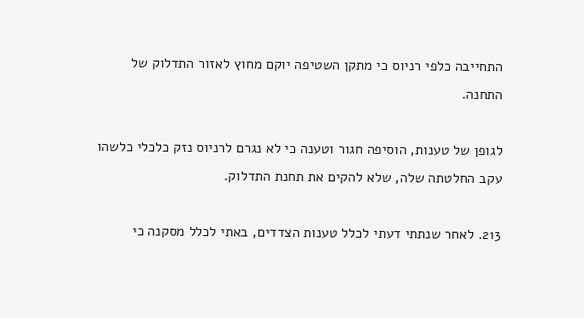התחייבה כלפי רניוס כי מתקן השטיפה יוקם מחוץ לאזור התדלוק של התחנה.

לגופן של טענות, הוסיפה חגור וטענה כי לא נגרם לרניוס נזק כלכלי כלשהו עקב החלטתה שלה, שלא להקים את תחנת התדלוק.

213. לאחר שנתתי דעתי לכלל טענות הצדדים, באתי לכלל מסקנה כי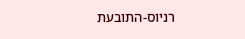רניוס-התובעת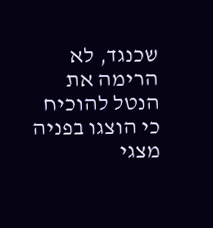שכנגד, לא הרימה את הנטל להוכיח כי הוצגו בפניה מצגי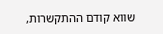שווא קודם ההתקשרות,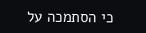כי הסתמכה על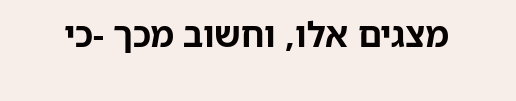מצגים אלו, וחשוב מכך -כי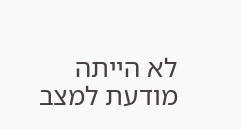לא הייתה מודעת למצב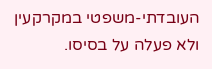העובדתי-משפטי במקרקעין ולא פעלה על בסיסו.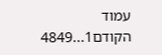עמוד הקודם1...4849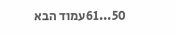50...61עמוד הבא